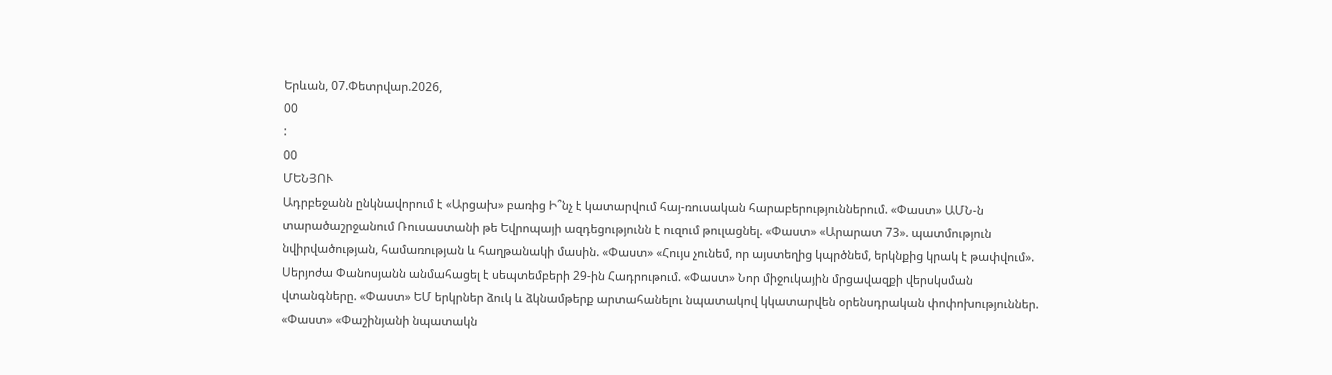Երևան, 07.Փետրվար.2026,
00
:
00
ՄԵՆՅՈՒ
Ադրբեջանն ընկնավորում է «Արցախ» բառից Ի՞նչ է կատարվում հայ-ռուսական հարաբերություններում. «Փաստ» ԱՄՆ-ն տարածաշրջանում Ռուսաստանի թե Եվրոպայի ազդեցությունն է ուզում թուլացնել. «Փաստ» «Արարատ 73». պատմություն նվիրվածության, համառության և հաղթանակի մասին. «Փաստ» «Հույս չունեմ, որ այստեղից կպրծնեմ, երկնքից կրակ է թափվում». Սերյոժա Փանոսյանն անմահացել է սեպտեմբերի 29-ին Հադրութում. «Փաստ» Նոր միջուկային մրցավազքի վերսկսման վտանգները. «Փաստ» ԵՄ երկրներ ձուկ և ձկնամթերք արտահանելու նպատակով կկատարվեն օրենսդրական փոփոխություններ. «Փաստ» «Փաշինյանի նպատակն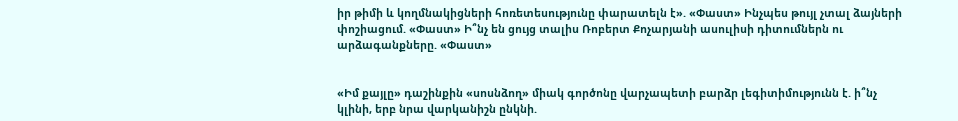իր թիմի և կողմնակիցների հոռետեսությունը փարատելն է». «Փաստ» Ինչպես թույլ չտալ ձայների փոշիացում. «Փաստ» Ի՞նչ են ցույց տալիս Ռոբերտ Քոչարյանի ասուլիսի դիտումներն ու արձագանքները. «Փաստ»


«Իմ քայլը» դաշինքին «սոսնձող» միակ գործոնը վարչապետի բարձր լեգիտիմությունն է. ի՞նչ կլինի, երբ նրա վարկանիշն ընկնի.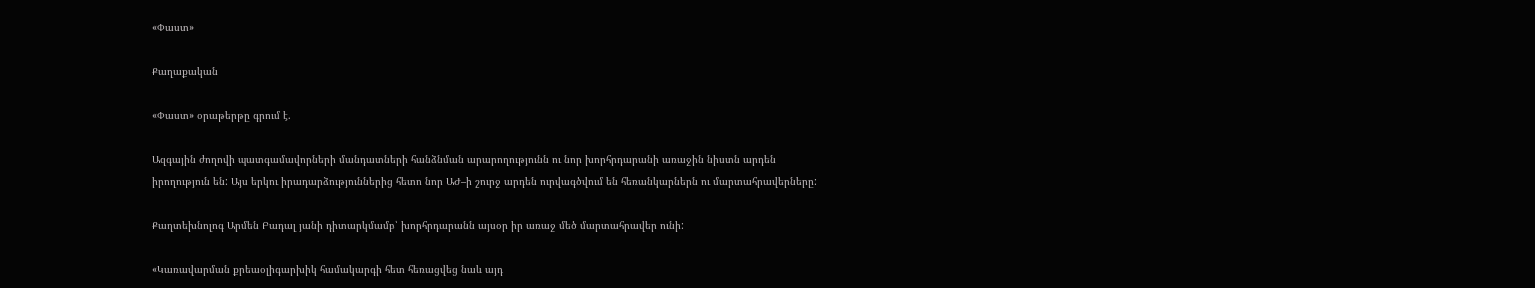«Փաստ»

Քաղաքական

«Փաստ» օրաթերթը գրում է.

Ազգային ժողովի պատգամավորների մանդատների հանձնման արարողությունն ու նոր խորհրդարանի առաջին նիստն արդեն իրողություն են: Այս երկու իրադարձություններից հետո նոր ԱԺ–ի շուրջ արդեն ուրվագծվում են հեռանկարներն ու մարտահրավերները:

Քաղտեխնոլոգ Արմեն Բադալ յանի դիտարկմամբ՝ խորհրդարանն այսօր իր առաջ մեծ մարտահրավեր ունի:

«Կառավարման քրեաօլիգարխիկ համակարգի հետ հեռացվեց նաև այդ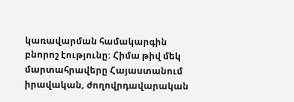կառավարման համակարգին բնորոշ էությունը: Հիմա թիվ մեկ մարտահրավերը Հայաստանում իրավական, ժողովրդավարական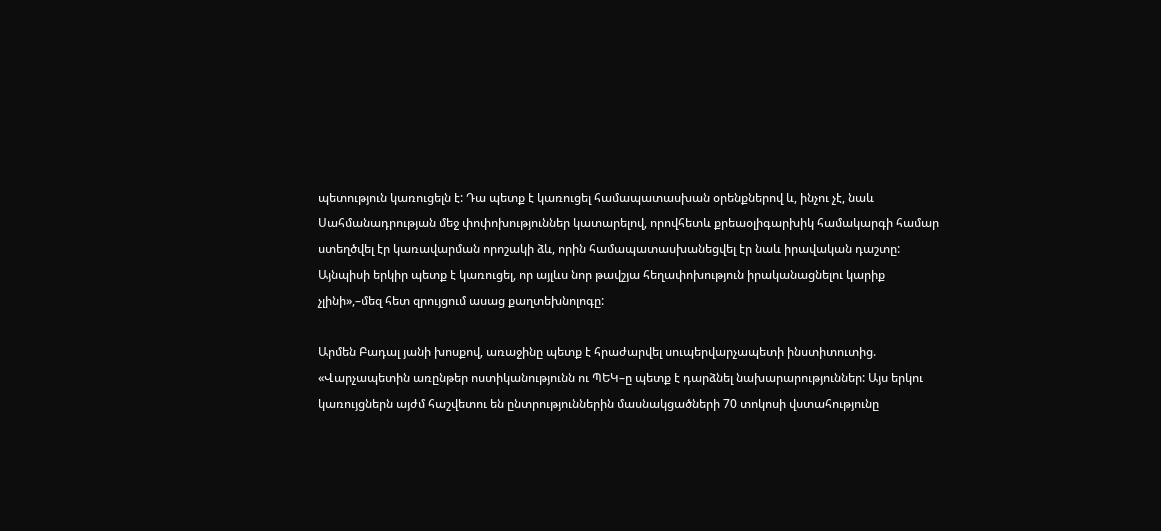պետություն կառուցելն է: Դա պետք է կառուցել համապատասխան օրենքներով և, ինչու չէ, նաև Սահմանադրության մեջ փոփոխություններ կատարելով, որովհետև քրեաօլիգարխիկ համակարգի համար ստեղծվել էր կառավարման որոշակի ձև, որին համապատասխանեցվել էր նաև իրավական դաշտը: Այնպիսի երկիր պետք է կառուցել, որ այլևս նոր թավշյա հեղափոխություն իրականացնելու կարիք չլինի»,–մեզ հետ զրույցում ասաց քաղտեխնոլոգը:

Արմեն Բադալ յանի խոսքով, առաջինը պետք է հրաժարվել սուպերվարչապետի ինստիտուտից. «Վարչապետին առընթեր ոստիկանությունն ու ՊԵԿ–ը պետք է դարձնել նախարարություններ: Այս երկու կառույցներն այժմ հաշվետու են ընտրություններին մասնակցածների 70 տոկոսի վստահությունը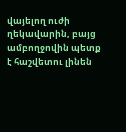վայելող ուժի ղեկավարին, բայց ամբողջովին պետք է հաշվետու լինեն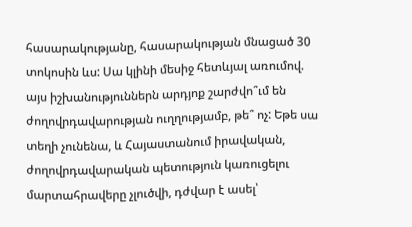հասարակությանը, հասարակության մնացած 30 տոկոսին ևս: Սա կլինի մեսիջ հետևյալ առումով. այս իշխանություններն արդյոք շարժվո՞ւմ են ժողովրդավարության ուղղությամբ, թե՞ ոչ: Եթե սա տեղի չունենա, և Հայաստանում իրավական, ժողովրդավարական պետություն կառուցելու մարտահրավերը չլուծվի, դժվար է ասել՝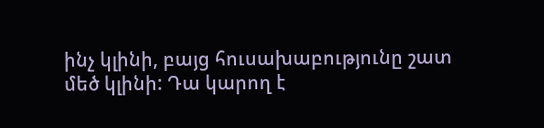ինչ կլինի, բայց հուսախաբությունը շատ մեծ կլինի: Դա կարող է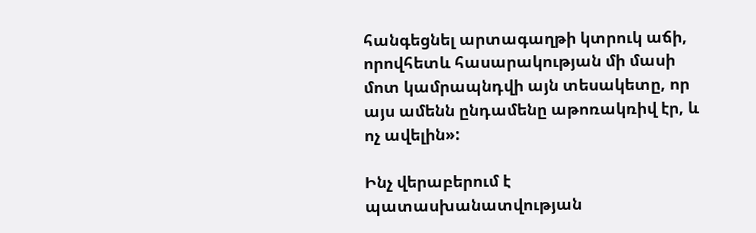հանգեցնել արտագաղթի կտրուկ աճի, որովհետև հասարակության մի մասի մոտ կամրապնդվի այն տեսակետը, որ այս ամենն ընդամենը աթոռակռիվ էր, և ոչ ավելին»:

Ինչ վերաբերում է պատասխանատվության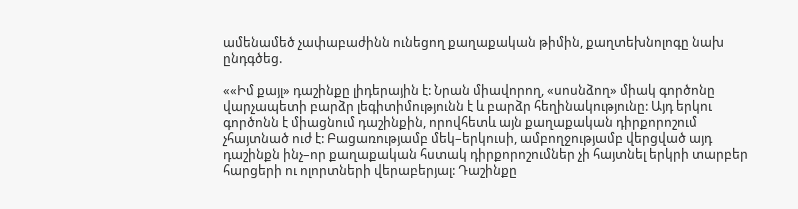ամենամեծ չափաբաժինն ունեցող քաղաքական թիմին, քաղտեխնոլոգը նախ ընդգծեց.

««Իմ քայլ» դաշինքը լիդերային է: Նրան միավորող, «սոսնձող» միակ գործոնը վարչապետի բարձր լեգիտիմությունն է և բարձր հեղինակությունը: Այդ երկու գործոնն է միացնում դաշինքին, որովհետև այն քաղաքական դիրքորոշում չհայտնած ուժ է: Բացառությամբ մեկ–երկուսի, ամբողջությամբ վերցված այդ դաշինքն ինչ–որ քաղաքական հստակ դիրքորոշումներ չի հայտնել երկրի տարբեր հարցերի ու ոլորտների վերաբերյալ: Դաշինքը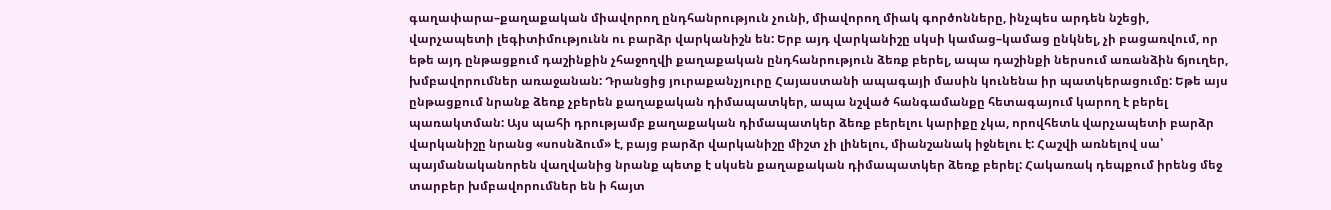գաղափարա–քաղաքական միավորող ընդհանրություն չունի, միավորող միակ գործոնները, ինչպես արդեն նշեցի, վարչապետի լեգիտիմությունն ու բարձր վարկանիշն են: Երբ այդ վարկանիշը սկսի կամաց–կամաց ընկնել, չի բացառվում, որ եթե այդ ընթացքում դաշինքին չհաջողվի քաղաքական ընդհանրություն ձեռք բերել, ապա դաշինքի ներսում առանձին ճյուղեր, խմբավորումներ առաջանան: Դրանցից յուրաքանչյուրը Հայաստանի ապագայի մասին կունենա իր պատկերացումը: Եթե այս ընթացքում նրանք ձեռք չբերեն քաղաքական դիմապատկեր, ապա նշված հանգամանքը հետագայում կարող է բերել պառակտման: Այս պահի դրությամբ քաղաքական դիմապատկեր ձեռք բերելու կարիքը չկա, որովհետև վարչապետի բարձր վարկանիշը նրանց «սոսնձում» է, բայց բարձր վարկանիշը միշտ չի լինելու, միանշանակ իջնելու է: Հաշվի առնելով սա՝ պայմանականորեն վաղվանից նրանք պետք է սկսեն քաղաքական դիմապատկեր ձեռք բերել: Հակառակ դեպքում իրենց մեջ տարբեր խմբավորումներ են ի հայտ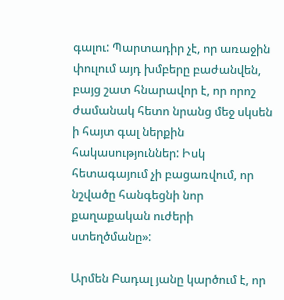գալու: Պարտադիր չէ, որ առաջին փուլում այդ խմբերը բաժանվեն, բայց շատ հնարավոր է, որ որոշ ժամանակ հետո նրանց մեջ սկսեն ի հայտ գալ ներքին հակասություններ: Իսկ հետագայում չի բացառվում, որ նշվածը հանգեցնի նոր քաղաքական ուժերի ստեղծմանը»:

Արմեն Բադալ յանը կարծում է, որ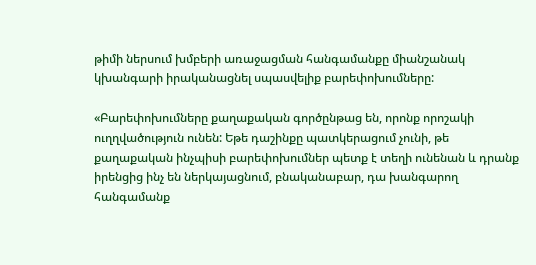թիմի ներսում խմբերի առաջացման հանգամանքը միանշանակ կխանգարի իրականացնել սպասվելիք բարեփոխումները:

«Բարեփոխումները քաղաքական գործընթաց են, որոնք որոշակի ուղղվածություն ունեն: Եթե դաշինքը պատկերացում չունի, թե քաղաքական ինչպիսի բարեփոխումներ պետք է տեղի ունենան և դրանք իրենցից ինչ են ներկայացնում, բնականաբար, դա խանգարող հանգամանք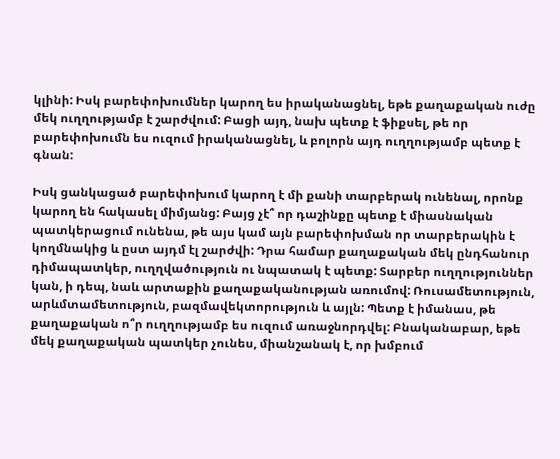կլինի: Իսկ բարեփոխումներ կարող ես իրականացնել, եթե քաղաքական ուժը մեկ ուղղությամբ է շարժվում: Բացի այդ, նախ պետք է ֆիքսել, թե որ բարեփոխումն ես ուզում իրականացնել, և բոլորն այդ ուղղությամբ պետք է գնան:

Իսկ ցանկացած բարեփոխում կարող է մի քանի տարբերակ ունենալ, որոնք կարող են հակասել միմյանց: Բայց չէ՞ որ դաշինքը պետք է միասնական պատկերացում ունենա, թե այս կամ այն բարեփոխման որ տարբերակին է կողմնակից և ըստ այդմ էլ շարժվի: Դրա համար քաղաքական մեկ ընդհանուր դիմապատկեր, ուղղվածություն ու նպատակ է պետք: Տարբեր ուղղություններ կան, ի դեպ, նաև արտաքին քաղաքականության առումով: Ռուսամետություն, արևմտամետություն, բազմավեկտորություն և այլն: Պետք է իմանաս, թե քաղաքական ո՞ր ուղղությամբ ես ուզում առաջնորդվել: Բնականաբար, եթե մեկ քաղաքական պատկեր չունես, միանշանակ է, որ խմբում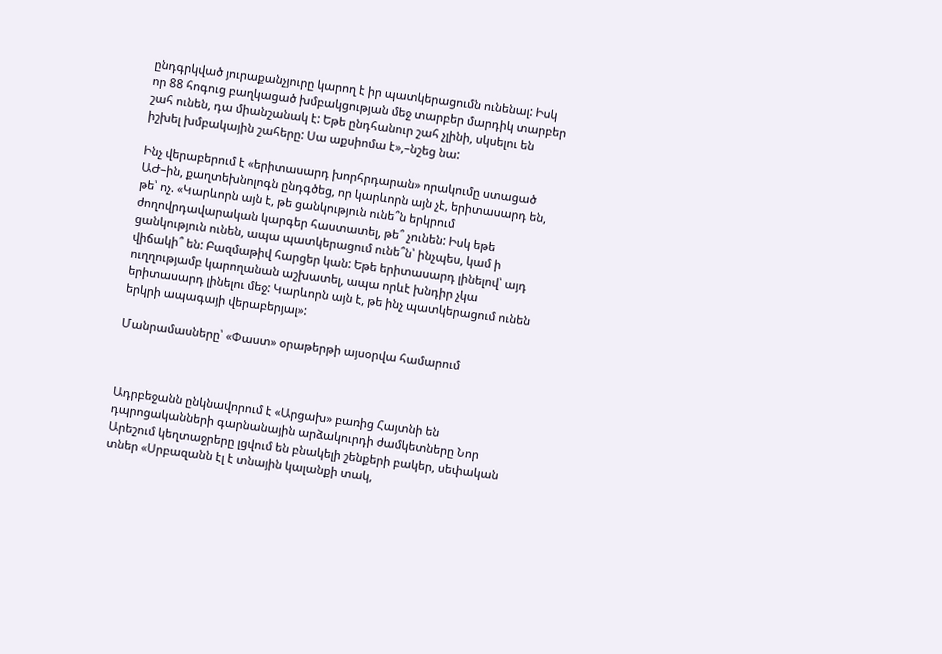ընդգրկված յուրաքանչյուրը կարող է իր պատկերացումն ունենալ: Իսկ որ 88 հոգուց բաղկացած խմբակցության մեջ տարբեր մարդիկ տարբեր շահ ունեն, դա միանշանակ է: Եթե ընդհանուր շահ չլինի, սկսելու են իշխել խմբակային շահերը: Սա աքսիոմա է»,–նշեց նա:

Ինչ վերաբերում է «երիտասարդ խորհրդարան» որակումը ստացած ԱԺ–ին, քաղտեխնոլոգն ընդգծեց, որ կարևորն այն չէ, երիտասարդ են, թե՝ ոչ. «Կարևորն այն է, թե ցանկություն ունե՞ն երկրում ժողովրդավարական կարգեր հաստատել, թե՞ չունեն: Իսկ եթե ցանկություն ունեն, ապա պատկերացում ունե՞ն՝ ինչպես, կամ ի վիճակի՞ են: Բազմաթիվ հարցեր կան: Եթե երիտասարդ լինելով՝ այդ ուղղությամբ կարողանան աշխատել, ապա որևէ խնդիր չկա երիտասարդ լինելու մեջ: Կարևորն այն է, թե ինչ պատկերացում ունեն երկրի ապագայի վերաբերյալ»:

Մանրամասները՝ «Փաստ» օրաթերթի այսօրվա համարում



Ադրբեջանն ընկնավորում է «Արցախ» բառից Հայտնի են դպրոցականների գարնանային արձակուրդի ժամկետները Նոր Արեշում կեղտաջրերը լցվում են բնակելի շենքերի բակեր, սեփական տներ «Սրբազանն էլ է տնային կալանքի տակ,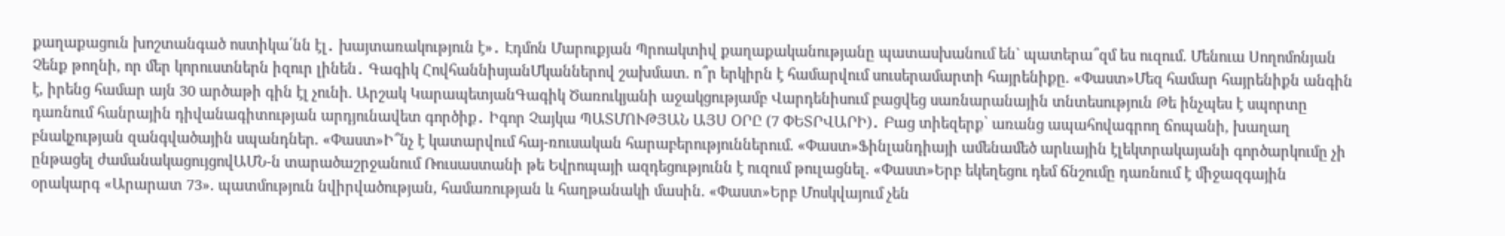քաղաքացուն խոշտանգած ոստիկա՛նն էլ․ խայտառակություն է»․ Էդմոն Մարուքյան Պրոակտիվ քաղաքականությանը պատասխանում են` պատերա՞զմ ես ուզում. Մենուա Սողոմոնյան Չենք թողնի, որ մեր կորուստներն իզուր լինեն․ Գագիկ ՀովհաննիսյանՄկաններով շախմատ. ո՞ր երկիրն է համարվում սուսերամարտի հայրենիքը. «Փաստ»Մեզ համար հայրենիքն անգին է, իրենց համար այն 30 արծաթի գին էլ չունի. Արշակ ԿարապետյանԳագիկ Ծառուկյանի աջակցությամբ Վարդենիսում բացվեց սառնարանային տնտեսություն Թե ինչպես է սպորտը դառնում հանրային դիվանագիտության արդյունավետ գործիք․ Իգոր Չայկա ՊԱՏՄՈՒԹՅԱՆ ԱՅՍ ՕՐԸ (7 ՓԵՏՐՎԱՐԻ)․ Բաց տիեզերք՝ առանց ապահովագրող ճոպանի, խաղաղ բնակչության զանգվածային սպանդներ. «Փաստ»Ի՞նչ է կատարվում հայ-ռուսական հարաբերություններում. «Փաստ»Ֆինլանդիայի ամենամեծ արևային էլեկտրակայանի գործարկումը չի ընթացել ժամանակացույցովԱՄՆ-ն տարածաշրջանում Ռուսաստանի թե Եվրոպայի ազդեցությունն է ուզում թուլացնել. «Փաստ»Երբ եկեղեցու դեմ ճնշումը դառնում է միջազգային օրակարգ «Արարատ 73». պատմություն նվիրվածության, համառության և հաղթանակի մասին. «Փաստ»Երբ Մոսկվայում չեն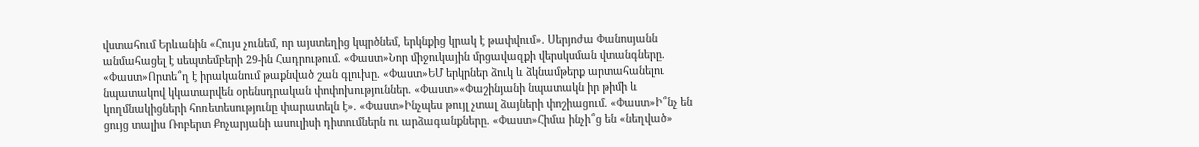վստահում Երևանին «Հույս չունեմ, որ այստեղից կպրծնեմ, երկնքից կրակ է թափվում». Սերյոժա Փանոսյանն անմահացել է սեպտեմբերի 29-ին Հադրութում. «Փաստ»Նոր միջուկային մրցավազքի վերսկսման վտանգները. «Փաստ»Որտե՞ղ է իրականում թաքնված շան գլուխը. «Փաստ»ԵՄ երկրներ ձուկ և ձկնամթերք արտահանելու նպատակով կկատարվեն օրենսդրական փոփոխություններ. «Փաստ»«Փաշինյանի նպատակն իր թիմի և կողմնակիցների հոռետեսությունը փարատելն է». «Փաստ»Ինչպես թույլ չտալ ձայների փոշիացում. «Փաստ»Ի՞նչ են ցույց տալիս Ռոբերտ Քոչարյանի ասուլիսի դիտումներն ու արձագանքները. «Փաստ»Հիմա ինչի՞ց են «նեղված»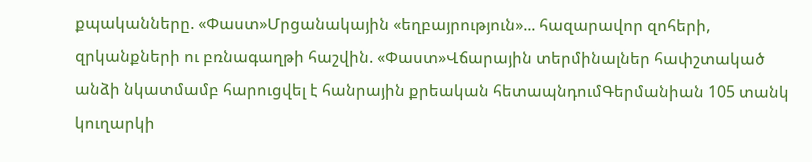քպականները. «Փաստ»Մրցանակային «եղբայրություն»... հազարավոր զոհերի, զրկանքների ու բռնագաղթի հաշվին. «Փաստ»Վճարային տերմինալներ հափշտակած անձի նկատմամբ հարուցվել է հանրային քրեական հետապնդումԳերմանիան 105 տանկ կուղարկի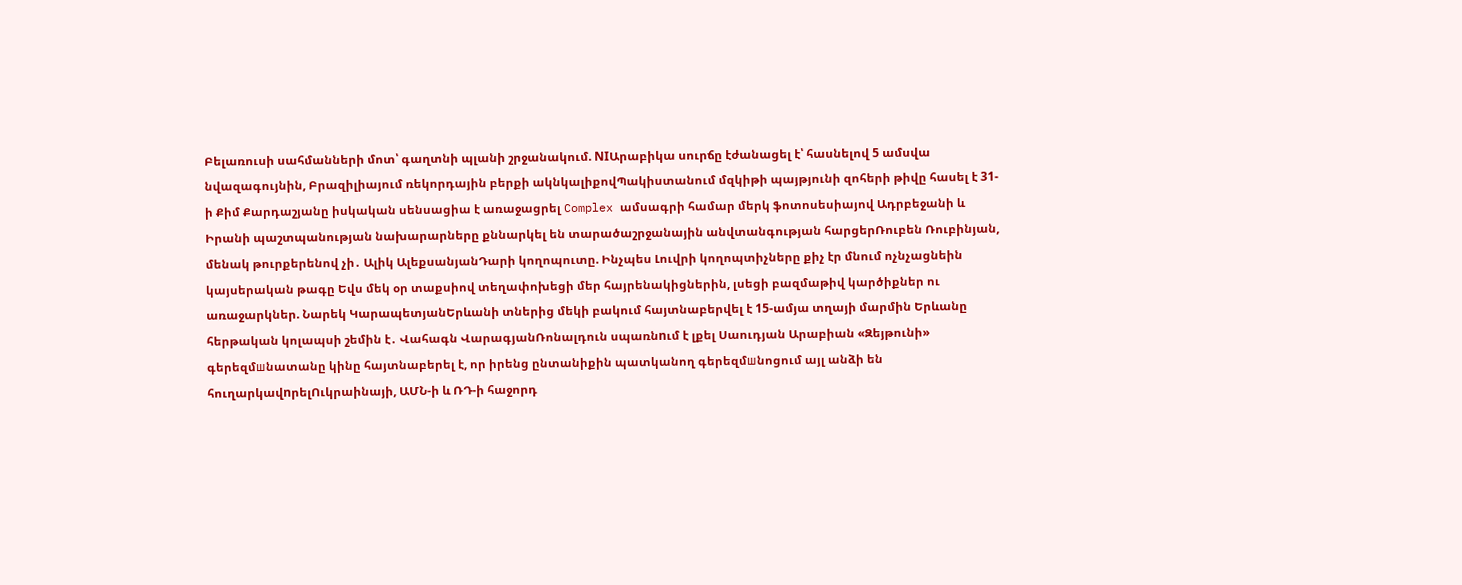Բելառուսի սահմանների մոտ՝ գաղտնի պլանի շրջանակում. NIԱրաբիկա սուրճը էժանացել է՝ հասնելով 5 ամսվա նվազագույնին, Բրազիլիայում ռեկորդային բերքի ակնկալիքովՊակիստանում մզկիթի պայթյունի զոհերի թիվը հասել է 31-ի Քիմ Քարդաշյանը իսկական սենսացիա է առաջացրել Complex ամսագրի համար մերկ ֆոտոսեսիայով Ադրբեջանի և Իրանի պաշտպանության նախարարները քննարկել են տարածաշրջանային անվտանգության հարցերՌուբեն Ռուբինյան, մենակ թուրքերենով չի․ Ալիկ ԱլեքսանյանԴարի կողոպուտը. Ինչպես Լուվրի կողոպտիչները քիչ էր մնում ոչնչացնեին կայսերական թագը Եվս մեկ օր տաքսիով տեղափոխեցի մեր հայրենակիցներին, լսեցի բազմաթիվ կարծիքներ ու առաջարկներ. Նարեկ ԿարապետյանԵրևանի տներից մեկի բակում հայտնաբերվել է 15-ամյա տղայի մարմին Երևանը հերթական կոլապսի շեմին է․ Վահագն ՎարագյանՌոնալդուն սպառնnւմ է լքել Սաուդյան Արաբիան «Զեյթունի» գերեզմшնատանը կինը հայտնաբերել է, որ իրենց ընտանիքին պատկանող գերեզմшնոցում այլ անձի են հուղարկավnրելՈւկրաինայի, ԱՄՆ-ի և ՌԴ-ի հաջորդ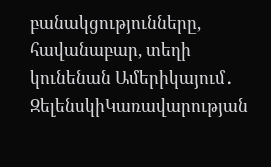բանակցությունները, հավանաբար, տեղի կունենան Ամերիկայում․ ԶելենսկիԿառավարության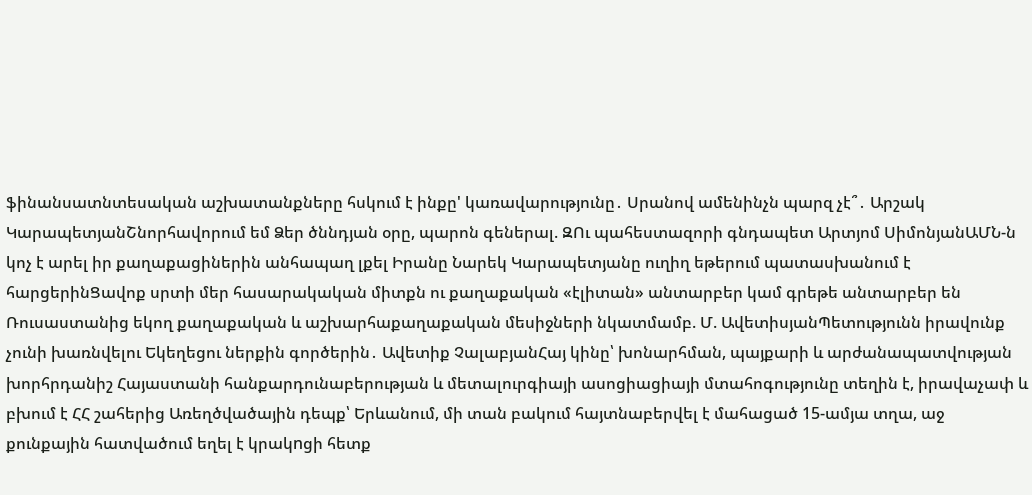ֆինանսատնտեսական աշխատանքները հսկում է ինքը' կառավարությունը․ Սրանով ամենինչն պարզ չէ՞․ Արշակ ԿարապետյանՇնորհավորում եմ Ձեր ծննդյան օրը, պարոն գեներալ. ԶՈւ պահեստազորի գնդապետ Արտյոմ ՍիմոնյանԱՄՆ-ն կոչ է արել իր քաղաքացիներին անհապաղ լքել Իրանը Նարեկ Կարապետյանը ուղիղ եթերում պատասխանում է հարցերինՑավոք սրտի մեր հասարակական միտքն ու քաղաքական «էլիտան» անտարբեր կամ գրեթե անտարբեր են Ռուսաստանից եկող քաղաքական և աշխարհաքաղաքական մեսիջների նկատմամբ. Մ. ԱվետիսյանՊետությունն իրավունք չունի խառնվելու Եկեղեցու ներքին գործերին․ Ավետիք ՉալաբյանՀայ կինը՝ խոնարհման, պայքարի և արժանապատվության խորհրդանիշ Հայաստանի հանքարդունաբերության և մետալուրգիայի ասոցիացիայի մտահոգությունը տեղին է, իրավաչափ և բխում է ՀՀ շահերից Առեղծվածային դեպք՝ Երևանում, մի տան բակում հայտնաբերվել է մահացած 15-ամյա տղա, աջ քունքային հատվածում եղել է կրակnցի հետք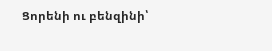Ցորենի ու բենզինի՝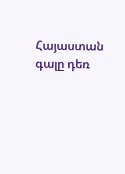Հայաստան գալը դեռ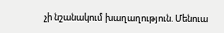չի նշանակում խաղաղություն. Մենուա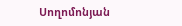Սողոմոնյան